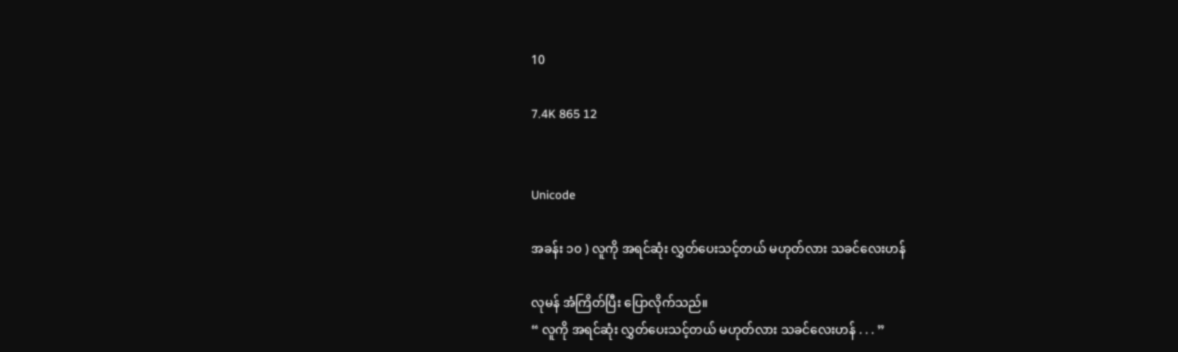10

7.4K 865 12


Unicode

အခန်း ၁၀ ) လူကို အရင်ဆုံး လွှတ်ပေးသင့်တယ် မဟုတ်လား သခင်လေးဟန်

လုမန် အံကြိတ်ပြီး ပြောလိုက်သည်။
“ လူကို အရင်ဆုံး လွှတ်ပေးသင့်တယ် မဟုတ်လား သခင်လေးဟန် . . . ”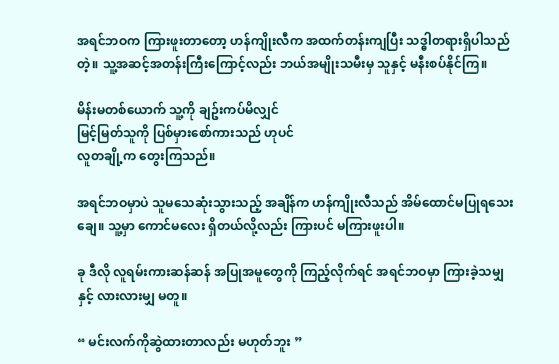အရင်ဘဝက ကြားဖူးတာတော့ ဟန်ကျိုးလီက အထက်တန်းကျပြီး သဒ္ဓါတရားရှိပါသည်တဲ့။ သူ့အဆင့်အတန်းကြီးကြောင့်လည်း ဘယ်အမျိုးသမီးမှ သူနှင့် မနီးစပ်နိုင်ကြ။

မိန်းမတစ်ယောက် သူ့ကို ချဥ်းကပ်မိလျှင်
မြင့်မြတ်သူကို ပြစ်မှားစော်ကားသည် ဟုပင်
လူတချို့က တွေးကြသည်။

အရင်ဘဝမှာပဲ သူမသေဆုံးသွားသည့် အချိန်က ဟန်ကျိုးလီသည် အိမ်ထောင်မပြုရသေးချေ။ သူ့မှာ ကောင်မလေး ရှိတယ်လို့လည်း ကြားပင် မကြားဖူးပါ။

ခု ဒီလို လူရမ်းကားဆန်ဆန် အပြုအမူတွေကို ကြည့်လိုက်ရင် အရင်ဘဝမှာ ကြားခဲ့သမျှနှင့် လားလားမျှ မတူ။

“ မင်းလက်ကိုဆွဲထားတာလည်း မဟုတ်ဘူး ”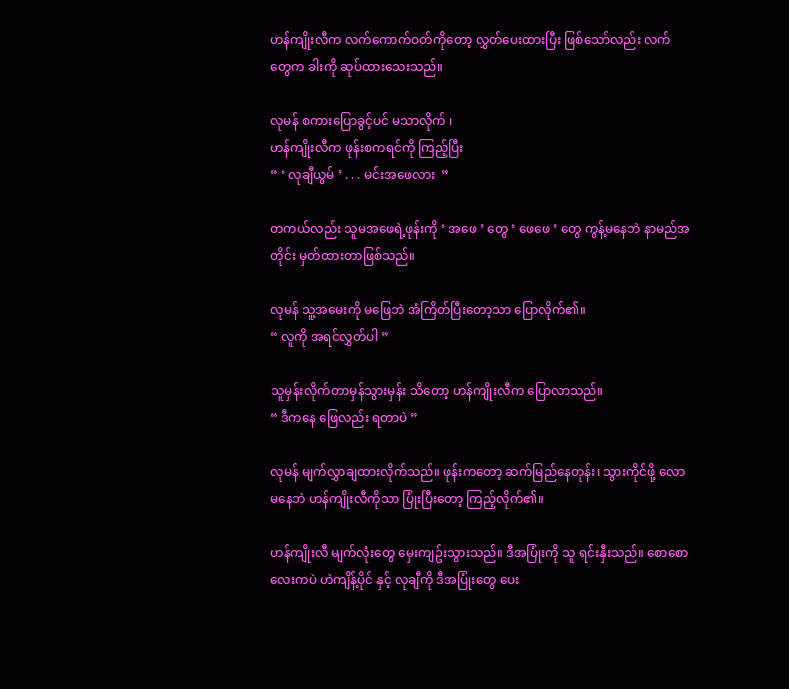ဟန်ကျိုးလီက လက်ကောက်ဝတ်ကိုတော့ လွှတ်ပေးထားပြီး ဖြစ်သော်လည်း လက်တွေက ခါးကို ဆုပ်ထားသေးသည်။

လုမန် စကားပြောခွင့်ပင် မသာလိုက် ၊
ဟန်ကျိုးလီက ဖုန်းစကရင်ကို ကြည့်ပြီး
“ ‘ လုချီယွမ် ’ . . . မင်းအဖေလား  ”

တကယ်လည်း သူမအဖေရဲ့ဖုန်းကို ‘ အဖေ ’ တွေ ‘ ဖေဖေ ’ တွေ ကွန့်မနေဘဲ နာမည်အတိုင်း မှတ်ထားတာဖြစ်သည်။

လုမန် သူ့အမေးကို မဖြေဘဲ အံကြိတ်ပြီးတော့သာ ပြောလိုက်၏။
“ လူကို အရင်လွှတ်ပါ ”

သူမှန်းလိုက်တာမှန်သွားမှန်း သိတော့ ဟန်ကျိုးလီက ပြောလာသည်။
“ ဒီကနေ ဖြေလည်း ရတာပဲ ”

လုမန် မျက်လွှာချထားလိုက်သည်။ ဖုန်းကတော့ ဆက်မြည်နေတုန်း၊ သွားကိုင်ဖို့ လောမနေဘဲ ဟန်ကျိုးလီကိုသာ ပြုံးပြီးတော့ ကြည့်လိုက်၏။

ဟန်ကျိုးလီ မျက်လုံးတွေ မှေးကျဥ်းသွားသည်။ ဒီအပြုံးကို သူ ရင်းနှီးသည်။ စောစောလေးကပဲ ဟဲကျိန့်ပိုင် နှင့် လုချီကို ဒီအပြုံးတွေ ပေး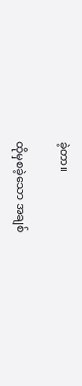ခဲ့တာ။

ထိုမှစခဲ့သော အချစ်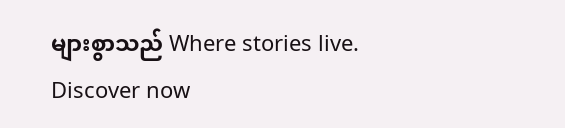များစွာသည် Where stories live. Discover now